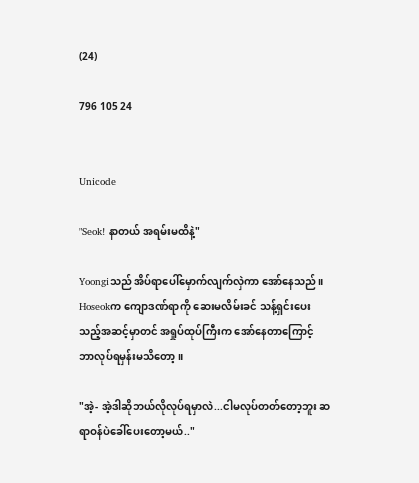(24)

796 105 24


Unicode

"Seok! နာတယ် အရမ်းမထိနဲ့"

Yoongiသည် အိပ်ရာပေါ်မှောက်လျက်လှဲကာ အော်နေသည်။ Hoseokက ကျောဒဏ်ရာကို ဆေးမလိမ်းခင် သန့်ရှင်းပေးသည့်အဆင့်မှာတင် အရှုပ်ထုပ်ကြီးက အော်နေတာကြောင့် ဘာလုပ်ရမှန်းမသိတော့။

"အဲ့- အဲ့ဒါဆိုဘယ်လိုလုပ်ရမှာလဲ...ငါမလုပ်တတ်တော့ဘူး ဆရာဝန်ပဲခေါ်ပေးတော့မယ်.."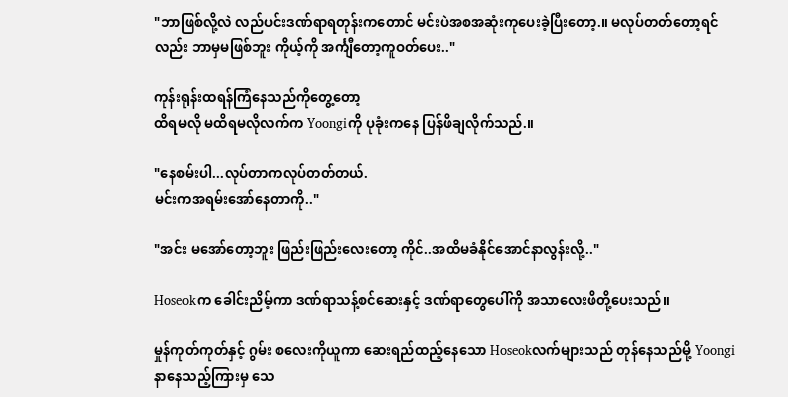"ဘာဖြစ်လို့လဲ လည်ပင်းဒဏ်ရာရတုန်းကတောင် မင်းပဲအစအဆုံးကုပေးခဲ့ပြီးတော့.။ မလုပ်တတ်တော့ရင်လည်း ဘာမှမဖြစ်ဘူး ကိုယ့်ကို အင်္ကျီတော့ကူဝတ်ပေး.."

ကုန်းရုန်းထရန်ကြံနေသည်ကိုတွေ့တော့
ထိရမလို မထိရမလိုလက်က Yoongiကို ပုခုံးကနေ ပြန်ဖိချလိုက်သည်.။

"နေစမ်းပါ...လုပ်တာကလုပ်တတ်တယ်.
မင်းကအရမ်းအော်နေတာကို.."

"အင်း မအော်တော့ဘူး ဖြည်းဖြည်းလေးတော့ ကိုင်..အထိမခံနိုင်အောင်နာလွန်းလို့.."

Hoseokက ခေါင်းညိမ့်ကာ ဒဏ်ရာသန့်စင်ဆေးနှင့် ဒဏ်ရာတွေပေါ်ကို အသာလေးဖိတို့ပေးသည်။

မှုန်ကုတ်ကုတ်နှင့် ဂွမ်း စလေးကိုယူကာ ဆေးရည်ထည့်နေသော Hoseokလက်များသည် တုန်နေသည်မို့ Yoongiနာနေသည့်ကြားမှ သေ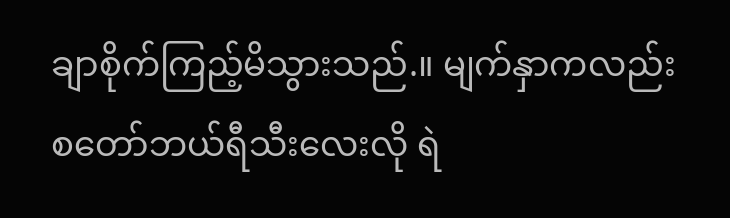ချာစိုက်ကြည့်မိသွားသည်.။ မျက်နှာကလည်း စတော်ဘယ်ရီသီးလေးလို ရဲ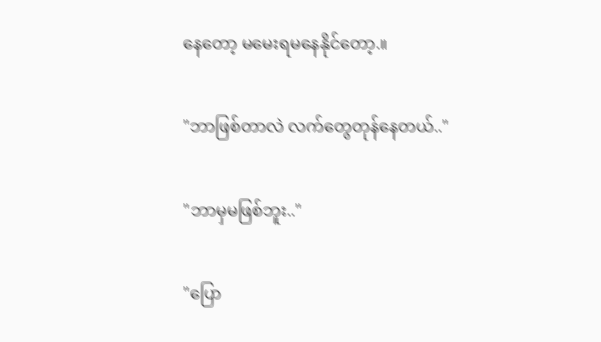နေတော့ မမေးရမနေနိုင်တော့.။

"ဘာဖြစ်တာလဲ လက်တွေတုန်နေတယ်.."

"ဘာမှမဖြစ်ဘူး.."

"ပြော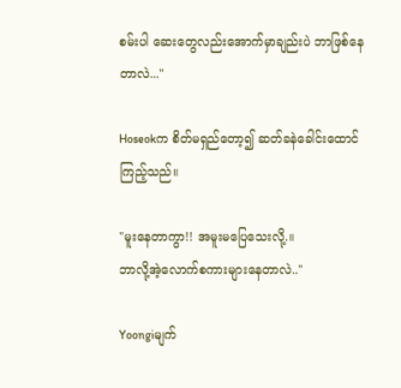စမ်းပါ ဆေးတွေလည်းအောက်မှာချည်းပဲ ဘာဖြစ်နေတာလဲ..."

Hoseokက စိတ်မရှည်တော့၍ ဆတ်ခနဲခေါင်းထောင်ကြည့်သည်။

"မူးနေတာကွာ!! အမူးမပြေသေးလို့.။
ဘာလို့အဲ့လောက်စကားများနေတာလဲ.."

Yoongiမျက်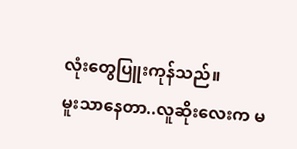လုံးတွေပြူးကုန်သည်။
မူးသာနေတာ..လူဆိုးလေးက မ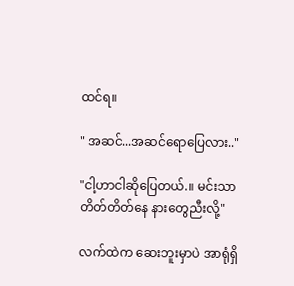ထင်ရ။

" အဆင်...အဆင်ရောပြေလား.."

"ငါ့ဟာငါဆိုပြေတယ်.။ မင်းသာတိတ်တိတ်နေ နားတွေညီးလို့"

လက်ထဲက ဆေးဘူးမှာပဲ အာရုံရှိ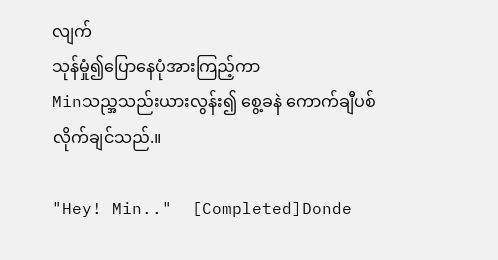လျက်
သုန်မှုံ၍ပြောနေပုံအားကြည့်ကာ
Minသည္အသည်းယားလွန်း၍ စွေ့ခနဲ ကောက်ချီပစ်လိုက်ချင်သည်.။

"Hey! Min.."  [Completed]Donde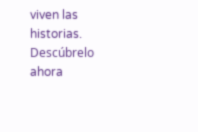viven las historias. Descúbrelo ahora